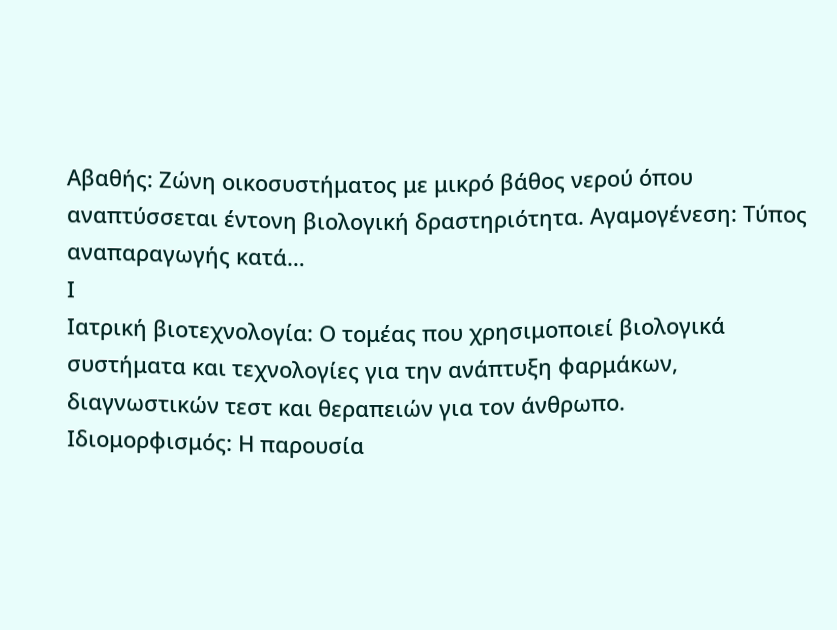Αβαθής: Ζώνη οικοσυστήματος με μικρό βάθος νερού όπου αναπτύσσεται έντονη βιολογική δραστηριότητα. Αγαμογένεση: Τύπος αναπαραγωγής κατά…
Ι
Ιατρική βιοτεχνολογία: Ο τομέας που χρησιμοποιεί βιολογικά συστήματα και τεχνολογίες για την ανάπτυξη φαρμάκων, διαγνωστικών τεστ και θεραπειών για τον άνθρωπο.
Ιδιομορφισμός: Η παρουσία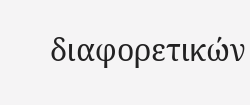διαφορετικών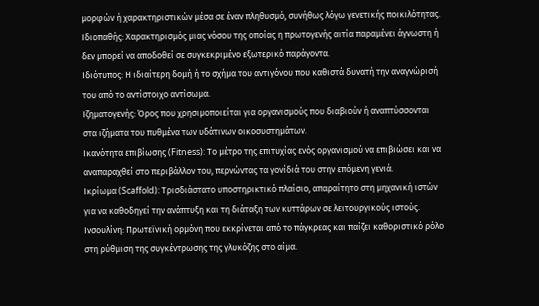μορφών ή χαρακτηριστικών μέσα σε έναν πληθυσμό, συνήθως λόγω γενετικής ποικιλότητας.
Ιδιοπαθής: Χαρακτηρισμός μιας νόσου της οποίας η πρωτογενής αιτία παραμένει άγνωστη ή δεν μπορεί να αποδοθεί σε συγκεκριμένο εξωτερικό παράγοντα.
Ιδιότυπος: Η ιδιαίτερη δομή ή το σχήμα του αντιγόνου που καθιστά δυνατή την αναγνώρισή του από το αντίστοιχο αντίσωμα.
Ιζηματογενής: Όρος που χρησιμοποιείται για οργανισμούς που διαβιούν ή αναπτύσσονται στα ιζήματα του πυθμένα των υδάτινων οικοσυστημάτων.
Ικανότητα επιβίωσης (Fitness): Το μέτρο της επιτυχίας ενός οργανισμού να επιβιώσει και να αναπαραχθεί στο περιβάλλον του, περνώντας τα γονίδιά του στην επόμενη γενιά.
Ικρίωμα (Scaffold): Τρισδιάστατο υποστηρικτικό πλαίσιο, απαραίτητο στη μηχανική ιστών για να καθοδηγεί την ανάπτυξη και τη διάταξη των κυττάρων σε λειτουργικούς ιστούς.
Ινσουλίνη: Πρωτεϊνική ορμόνη που εκκρίνεται από το πάγκρεας και παίζει καθοριστικό ρόλο στη ρύθμιση της συγκέντρωσης της γλυκόζης στο αίμα.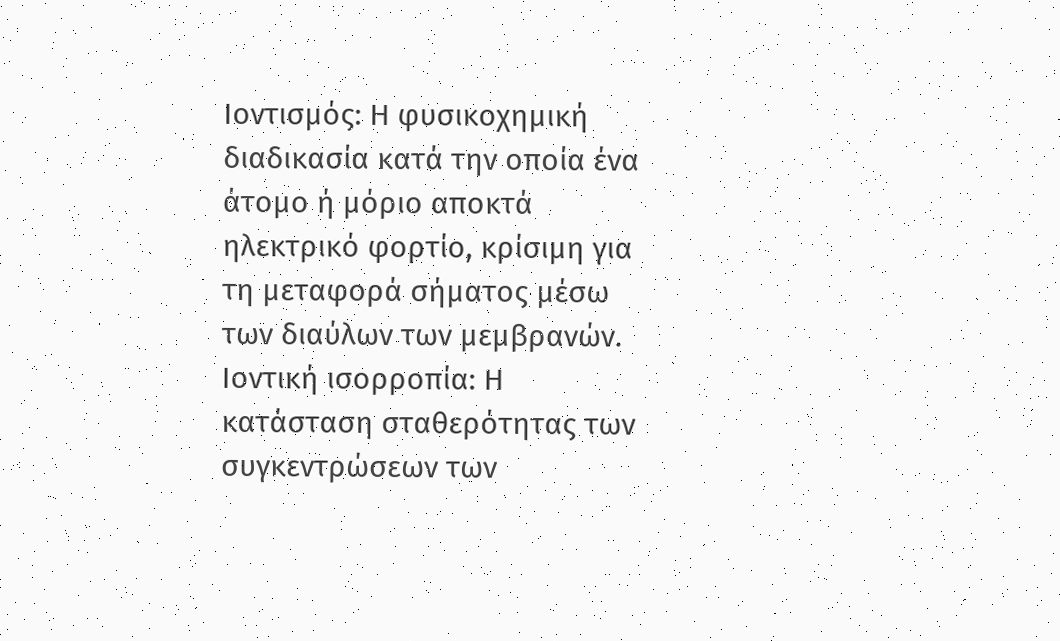Ιοντισμός: Η φυσικοχημική διαδικασία κατά την οποία ένα άτομο ή μόριο αποκτά ηλεκτρικό φορτίο, κρίσιμη για τη μεταφορά σήματος μέσω των διαύλων των μεμβρανών.
Ιοντική ισορροπία: Η κατάσταση σταθερότητας των συγκεντρώσεων των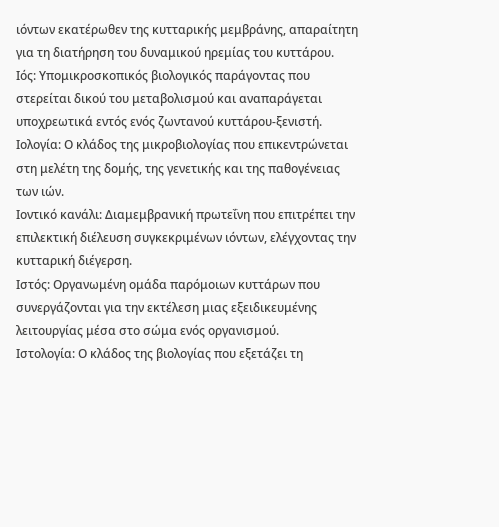ιόντων εκατέρωθεν της κυτταρικής μεμβράνης, απαραίτητη για τη διατήρηση του δυναμικού ηρεμίας του κυττάρου.
Ιός: Υπομικροσκοπικός βιολογικός παράγοντας που στερείται δικού του μεταβολισμού και αναπαράγεται υποχρεωτικά εντός ενός ζωντανού κυττάρου-ξενιστή.
Ιολογία: Ο κλάδος της μικροβιολογίας που επικεντρώνεται στη μελέτη της δομής, της γενετικής και της παθογένειας των ιών.
Ιοντικό κανάλι: Διαμεμβρανική πρωτεΐνη που επιτρέπει την επιλεκτική διέλευση συγκεκριμένων ιόντων, ελέγχοντας την κυτταρική διέγερση.
Ιστός: Οργανωμένη ομάδα παρόμοιων κυττάρων που συνεργάζονται για την εκτέλεση μιας εξειδικευμένης λειτουργίας μέσα στο σώμα ενός οργανισμού.
Ιστολογία: Ο κλάδος της βιολογίας που εξετάζει τη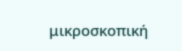μικροσκοπική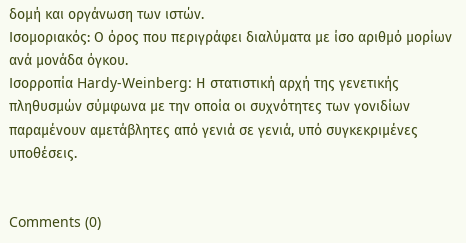δομή και οργάνωση των ιστών.
Ισομοριακός: Ο όρος που περιγράφει διαλύματα με ίσο αριθμό μορίων ανά μονάδα όγκου.
Ισορροπία Hardy-Weinberg: Η στατιστική αρχή της γενετικής πληθυσμών σύμφωνα με την οποία οι συχνότητες των γονιδίων παραμένουν αμετάβλητες από γενιά σε γενιά, υπό συγκεκριμένες υποθέσεις.


Comments (0)